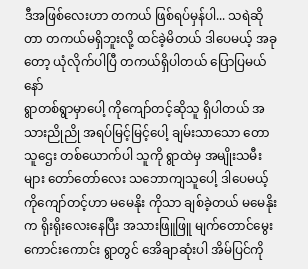ဒီအဖြစ်လေးဟာ တကယ် ဖြစ်ရပ်မှန်ပါ... သရဲဆိုတာ တကယ်မရှိဘူးလို့ ထင်ခဲ့မိတယ် ဒါပေမယ့် အခုတော့ ယုံလိုက်ပါပြီ တကယ်ရှိပါတယ် ပြောပြမယ်နော်
ရွာတစ်ရွာမှာပေါ့ ကိုကျော်တင့်ဆိုသူ ရှိပါတယ် အသားညိုညို အရပ်မြင့်မြင့်ပေါ့ ချမ်းသာသော တောသူဌေး တစ်ယောက်ပါ သူကို ရွာထဲမှ အမျိုးသမီးများ တော်တော်လေး သဘောကျသူပေါ့ ဒါပေမယ့် ကိုကျော်တင့်ဟာ မမေနိုး ကိုသာ ချစ်ခဲ့တယ် မမေနိုးက ရိုးရိုးလေးနေပြီး အသားဖြူဖြူ မျက်တောင်မွေးကောင်းကောင်း ရွာတွင် အေိချာဆုံးပါ အိမ်ပြင်ကို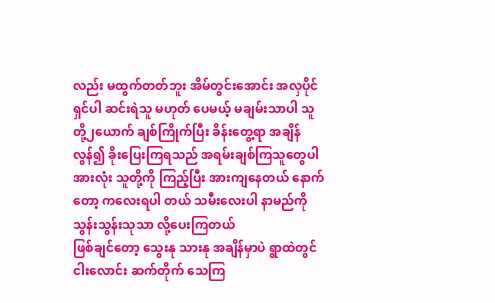လည်း မထွက်တတ်ဘူး အိမ်တွင်းအောင်း အလှပိုင်ရှင်ပါ ဆင်းရဲသူ မဟုတ် ပေမယ့် မချမ်းသာပါ သူတို့၂ယောက် ချစ်ကြိုက်ပြီး ခိန်းတွေ့ရာ အချိန်လွန်၍ ခိုးပြေးကြရသည် အရမ်းချစ်ကြသူတွေပါ အားလုံး သူတို့ကို ကြည့်ပြီး အားကျနေတယ် နောက်တော့ ကလေးရပါ တယ် သမီးလေးပါ နာမည်ကို သွန်းသွန်းသုသာ လို့ပေးကြတယ်
ဖြစ်ချင်တော့ သွေးနု သားနု အချိန်မှာပဲ ရွာထဲတွင် ငါးလောင်း ဆက်တိုက် သေကြ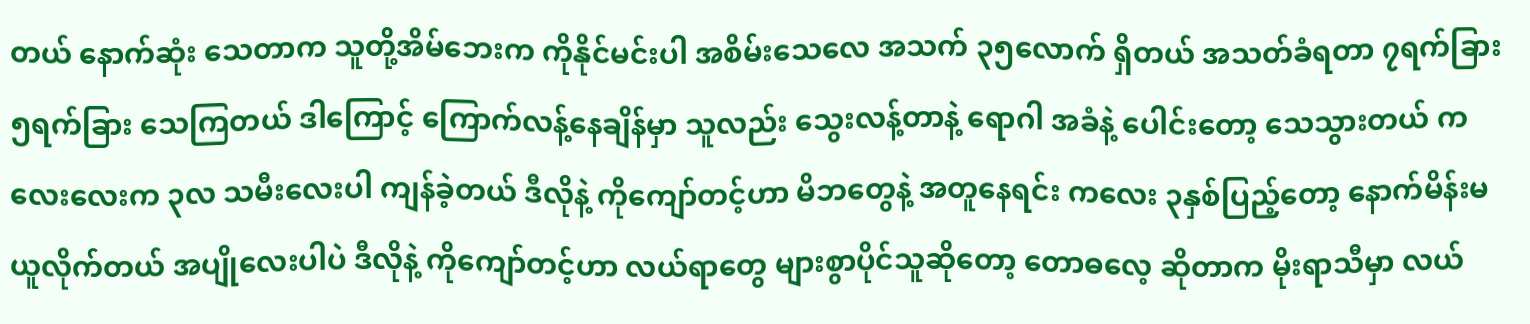တယ် နောက်ဆုံး သေတာက သူတို့အိမ်ဘေးက ကိုနိုင်မင်းပါ အစိမ်းသေလေ အသက် ၃၅လောက် ရှိတယ် အသတ်ခံရတာ ၇ရက်ခြား ၅ရက်ခြား သေကြတယ် ဒါကြောင့် ကြောက်လန့်နေချိန်မှာ သူလည်း သွေးလန့်တာနဲ့ ရောဂါ အခံနဲ့ ပေါင်းတော့ သေသွားတယ် ကလေးလေးက ၃လ သမီးလေးပါ ကျန်ခဲ့တယ် ဒီလိုနဲ့ ကိုကျော်တင့်ဟာ မိဘတွေနဲ့ အတူနေရင်း ကလေး ၃နှစ်ပြည့်တော့ နောက်မိန်းမ ယူလိုက်တယ် အပျိုလေးပါပဲ ဒီလိုနဲ့ ကိုကျော်တင့်ဟာ လယ်ရာတွေ များစွာပိုင်သူဆိုတော့ တောဓလေ့ ဆိုတာက မိုးရာသီမှာ လယ်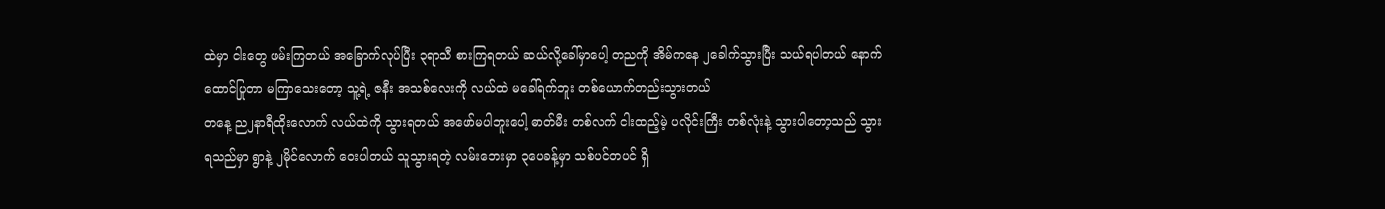ထဲမှာ ငါးတွေ ဖမ်းကြတယ် အခြောက်လုပ်ပြီး ၃ရာသီ စားကြရတယ် ဆယ်လို့ခေါ်မှာပေါ့ တညကို အိမ်ကနေ ၂ခေါက်သွားပြီး သယ်ရပါတယ် နောက်ထောင်ပြုတာ မကြာသေးတော့ သူ့ရဲ့ ဇနီး အသစ်လေးကို လယ်ထဲ မခေါ်ရက်ဘူး တစ်ယောက်တည်းသွားတယ်
တနေ့ ည၂နာရီထိုးလောက် လယ်ထဲကို သွားရတယ် အဖော်မပါဘူးပေါ့ ဓာတ်မီး တစ်လက် ငါးထည့်မဲ့ ပလိုင်းကြီး တစ်လုံးနဲ့ သွားပါတော့သည် သွားရသည်မှာ ရွာနဲ့ ၂မိုင်လောက် ဝေးပါတယ် သူသွားရတဲ့ လမ်းဘေးမှာ ၃ပေခန့်မှာ သစ်ပင်တပင် ရှိ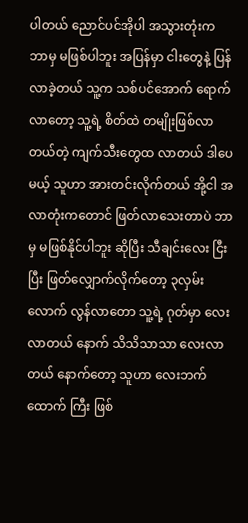ပါတယ် ညောင်ပင်အိုပါ အသွားတုံးက ဘာမှ မဖြစ်ပါဘူး အပြန်မှာ ငါးတွေနဲ့ ပြန်လာခဲ့တယ် သူ့က သစ်ပင်အောက် ရောက်လာတော့ သူ့ရဲ့ စိတ်ထဲ တမျိုးဖြစ်လာတယ်တဲ့ ကျက်သီးတွေထ လာတယ် ဒါပေမယ့် သူဟာ အားတင်းလိုက်တယ် အို့ငါ အလာတုံးကတောင် ဖြတ်လာသေးတာပဲ ဘာမှ မဖြစ်နိုင်ပါဘူး ဆိုပြီး သီချင်းလေး ငြီးပြီး ဖြတ်လျှောက်လိုက်တော့ ၃လှမ်းလောက် လွန်လာတော သူ့ရဲ့ ဂုတ်မှာ လေးလာတယ် နောက် သိသိသာသာ လေးလာတယ် နောက်တော့ သူဟာ လေးဘက်ထောက် ကြီး ဖြစ်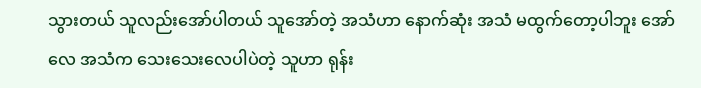သွားတယ် သူလည်းအော်ပါတယ် သူအော်တဲ့ အသံဟာ နောက်ဆုံး အသံ မထွက်တော့ပါဘူး အော်လေ အသံက သေးသေးလေပါပဲတဲ့ သူဟာ ရုန်း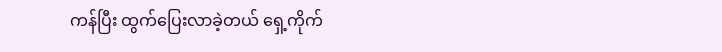ကန်ပြီး ထွက်ပြေးလာခဲ့တယ် ရှေ့ကိုက်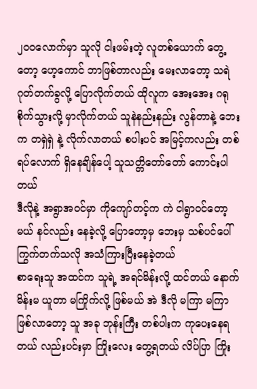၂၀၀လောက်မှာ သူလို ငါးဖမ်းတဲ့ လူတစ်ယောက် တွေ့တော့ ဟေ့ကောင် ဘာဖြစ်တာလည်း မေးလာတော့ သရဲ ဂုတ်တက်ခွလို့ ပြောလိုက်တယ် ထိုလူက အေးအေး ဂရုစိုက်သွားလို့ မှာလိုက်တယ် သူနဲနည်းနည်း လွန်တာနဲ့ ဘေးက တရှဲရှဲ နဲ့ လိုက်လာတယ် စပါးပင် အမြင့်ကလည်း တစ်ရပ်လောက် ရှိနေချိန်ပေါ့ သူသတ္တိတော်တော် ကောင်းပါတယ်
ဒီလိုနဲ့ အရွာအဝင်မှာ ကိုကျော်တင့်က ကဲ ငါရွာဝင်တော့မယ် နင်လည်း နေခဲ့လို့ ပြောတော့မှ ဘေးမှ သစ်ပင်ပေါ် ကြွက်တက်သလို အသံကြားပြီးနေခဲ့တယ်
စာရေးသူ အထင်က သူရဲ့ အရင်မိန်းလို့ ထင်တယ် နောက်မိန်းမ ယူတာ မကြိုက်လို့ ဖြစ်မယ် အဲ ဒီလို မကြာ မကြာ ဖြစ်လာတော့ သူ အခု ဘုန်းကြီး တစ်ပါးက ကုပေးနေရတယ် လည်းပင်းမှာ ကြိုးလေး တွေ့ရတယ် လိပ်ပြာ ကြိုး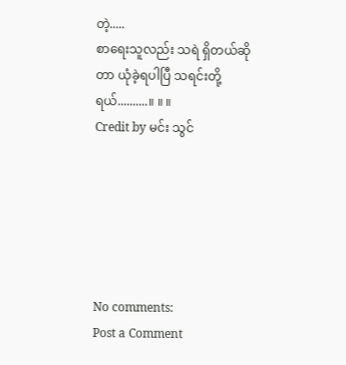တဲ့.....
စာရေးသူလည်း သရဲ ရှိတယ်ဆိုတာ ယုံခဲ့ရပါပြီ သရင်းတို့ရယ်..........။ ။ ။
Credit by မင်း သွင်






No comments:
Post a Comment